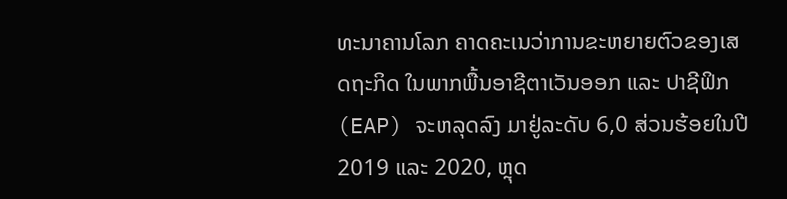ທະນາຄານໂລກ ຄາດຄະເນວ່າການຂະຫຍາຍຕົວຂອງເສດຖະກິດ ໃນພາກພື້ນອາຊີຕາເວັນອອກ ແລະ ປາຊີຟິກ (EAP) ຈະຫລຸດລົງ ມາຢູ່ລະດັບ 6,0 ສ່ວນຮ້ອຍໃນປີ 2019 ແລະ 2020, ຫຼຸດ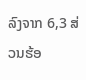ລົງຈາກ 6,3 ສ່ວນຮ້ອ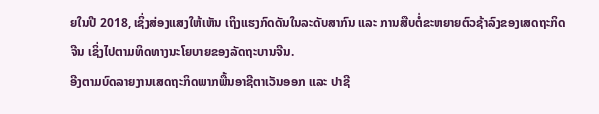ຍໃນປີ 2018, ເຊິ່ງສ່ອງແສງໃຫ້ເຫັນ ເຖິງແຮງກົດດັນໃນລະດັບສາກົນ ແລະ ການສືບຕໍ່ຂະຫຍາຍຕົວຊ້າລົງຂອງເສດຖະກິດຈີນ ເຊິ່ງໄປຕາມທິດທາງນະໂຍບາຍຂອງລັດຖະບານຈີນ.
ອີງຕາມບົດລາຍງານເສດຖະກິດພາກພື້ນອາຊີຕາເວັນອອກ ແລະ ປາຊີ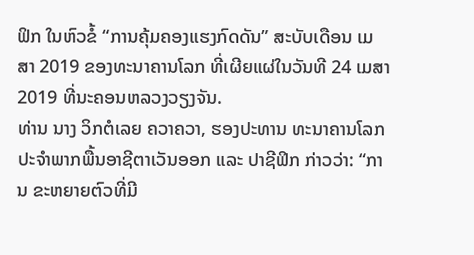ຟິກ ໃນຫົວຂໍ້ “ການຄຸ້ມຄອງແຮງກົດດັນ” ສະບັບເດືອນ ເມສາ 2019 ຂອງທະນາຄານໂລກ ທີ່ເຜີຍແຜ່ໃນວັນທີ 24 ເມສາ 2019 ທີ່ນະຄອນຫລວງວຽງຈັນ.
ທ່ານ ນາງ ວິກຕໍເລຍ ຄວາຄວາ, ຮອງປະທານ ທະນາຄານໂລກ ປະຈໍາພາກພື້ນອາຊີຕາເວັນອອກ ແລະ ປາຊີຟິກ ກ່າວວ່າ: “ການ ຂະຫຍາຍຕົວທີ່ມີ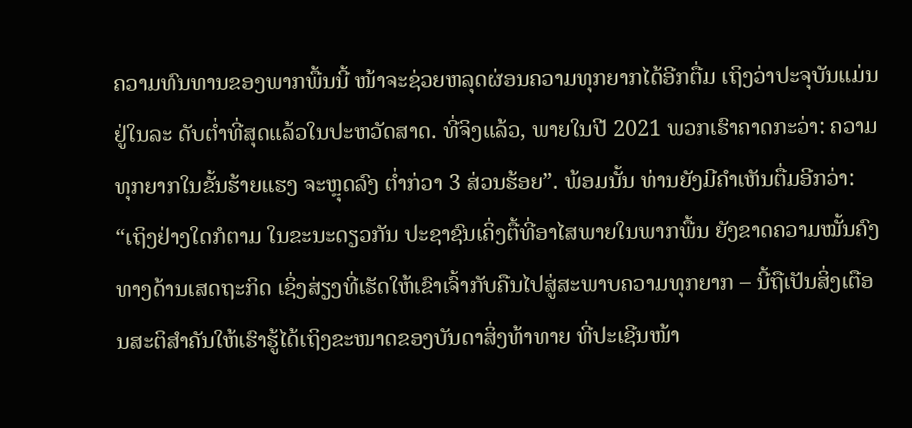ຄວາມທົນທານຂອງພາກພື້ນນີ້ ໜ້າຈະຊ່ວຍຫລຸດຜ່ອນຄວາມທຸກຍາກໄດ້ອີກຕື່ມ ເຖິງວ່າປະຈຸບັນແມ່ນຢູ່ໃນລະ ດັບຕໍ່າທີ່ສຸດແລ້ວໃນປະຫວັດສາດ. ທີ່ຈິງແລ້ວ, ພາຍໃນປີ 2021 ພວກເຮົາຄາດກະວ່າ: ຄວາມທຸກຍາກໃນຂັ້ນຮ້າຍແຮງ ຈະຫຼຸດລົງ ຕໍ່າກ່ວາ 3 ສ່ວນຮ້ອຍ”. ພ້ອມນັ້ນ ທ່ານຍັງມີຄໍາເຫັນຕື່ມອີກວ່າ: “ເຖິງຢ່າງໃດກໍຕາມ ໃນຂະນະດຽວກັນ ປະຊາຊົນເຄິ່ງຕື້ທີ່ອາໄສພາຍໃນພາກພື້ນ ຍັງຂາດຄວາມໝັ້ນຄົງທາງດ້ານເສດຖະກິດ ເຊິ່ງສ່ຽງທີ່ເຮັດໃຫ້ເຂົາເຈົ້າກັບຄືນໄປສູ່ສະພາບຄວາມທຸກຍາກ – ນີ້ຖືເປັນສິ່ງເຕືອນສະຕິສໍາຄັນໃຫ້ເຮົາຮູ້ໄດ້ເຖິງຂະໜາດຂອງບັນດາສິ່ງທ້າທາຍ ທີ່ປະເຊີນໜ້າ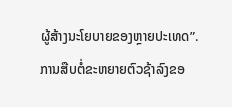ຜູ້ສ້າງນະໂຍບາຍຂອງຫຼາຍປະເທດ”.
ການສືບຕໍ່ຂະຫຍາຍຕົວຊ້າລົງຂອ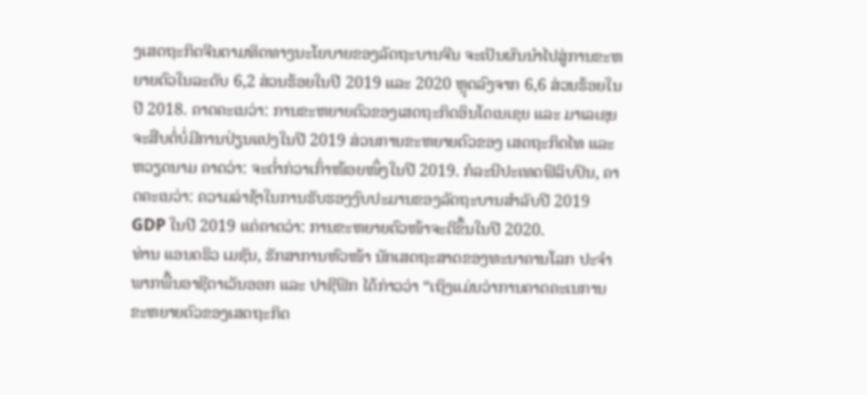ງເສດຖະກິດຈີນຕາມທິດທາງນະໂຍບາຍຂອງລັດຖະບານຈີນ ຈະເປັນຜົນນໍາໄປສູ່ການຂະຫຍາຍຕົວໃນລະດັບ 6,2 ສ່ວນຮ້ອຍໃນປີ 2019 ແລະ 2020 ຫຼຸດລົງຈາກ 6,6 ສ່ວນຮ້ອຍໃນປີ 2018. ຄາດຄະເນວ່າ: ການຂະຫຍາຍຕົວຂອງເສດຖະກິດອິນໂດເນເຊຍ ແລະ ມາເລເຊຍ ຈະສືບຕໍ່ບໍ່ມີການປ່ຽນແປງໃນປີ 2019 ສ່ວນການຂະຫຍາຍຕົວຂອງ ເສດຖະກິດໄທ ແລະ ຫວຽດນາມ ຄາດວ່າ: ຈະຕໍ່າກ່ວາເກົ່າໜ້ອຍໜຶ່ງໃນປີ 2019. ກໍລະນີປະເທດຟິລິບປິນ, ຄາດຄະເນວ່າ: ຄວາມລ່າຊ້າໃນການຮັບຮອງງົບປະມານຂອງລັດຖະບານສໍາລັບປີ 2019 GDP ໃນປີ 2019 ແຕ່ຄາດວ່າ: ການຂະຫຍາຍຕົວໜ້າຈະດີຂຶ້ນໃນປີ 2020.
ທ່ານ ແອນດຣິວ ເມຊັນ, ຮັກສາການຫົວໜ້າ ນັກເສດຖະສາດຂອງທະນາຄານໂລກ ປະຈໍາພາກພື້ນອາຊີຕາເວັນອອກ ແລະ ປາຊີຟິກ ໄດ້ກ່າວວ່າ “ເຖິງແມ່ນວ່າການຄາດຄະເນການຂະຫຍາຍຕົວຂອງເສດຖະກິດ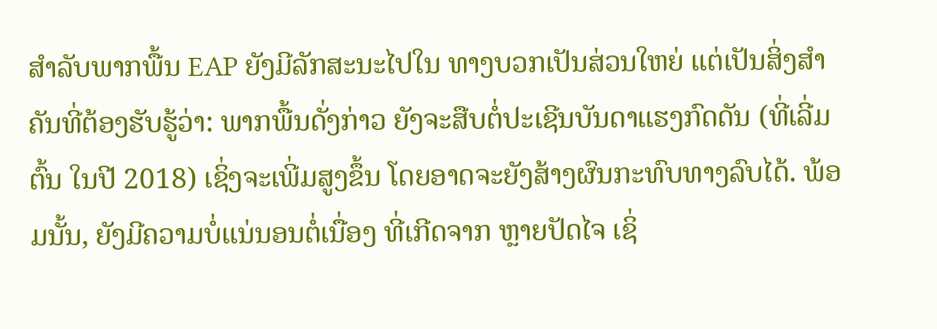ສໍາລັບພາກພື້ນ EAP ຍັງມີລັກສະນະໄປໃນ ທາງບວກເປັນສ່ວນໃຫຍ່ ແຕ່ເປັນສິ່ງສໍາຄັນທີ່ຕ້ອງຮັບຮູ້ວ່າ: ພາກພື້ນດັ່ງກ່າວ ຍັງຈະສືບຕໍ່ປະເຊີນບັນດາແຮງກົດດັນ (ທີ່ເລີ່ມຕົ້ນ ໃນປີ 2018) ເຊິ່ງຈະເພີ່ມສູງຂຶ້ນ ໂດຍອາດຈະຍັງສ້າງຜົນກະທົບທາງລົບໄດ້. ພ້ອມນັ້ນ, ຍັງມີຄວາມບໍ່ແນ່ນອນຕໍ່ເນື່ອງ ທີ່ເກີດຈາກ ຫຼາຍປັດໄຈ ເຊິ່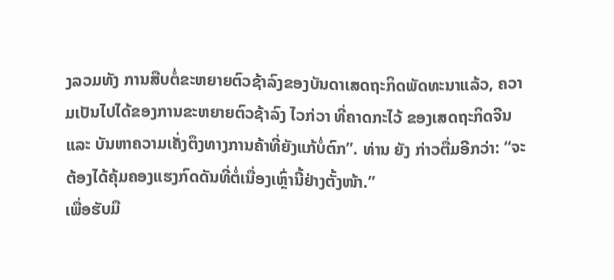ງລວມທັງ ການສືບຕໍ່ຂະຫຍາຍຕົວຊ້າລົງຂອງບັນດາເສດຖະກິດພັດທະນາແລ້ວ, ຄວາມເປັນໄປໄດ້ຂອງການຂະຫຍາຍຕົວຊ້າລົງ ໄວກ່ວາ ທີ່ຄາດກະໄວ້ ຂອງເສດຖະກິດຈີນ ແລະ ບັນຫາຄວາມເຄັ່ງຕຶງທາງການຄ້າທີ່ຍັງແກ້ບໍ່ຕົກ”. ທ່ານ ຍັງ ກ່າວຕື່ມອີກວ່າ: “ຈະຕ້ອງໄດ້ຄຸ້ມຄອງແຮງກົດດັນທີ່ຕໍ່ເນື່ອງເຫຼົ່ານີ້ຢ່າງຕັ້ງໜ້າ.”
ເພື່ອຮັບມື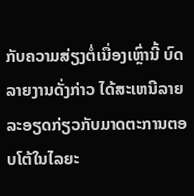ກັບຄວາມສ່ຽງຕໍ່ເນື່ອງເຫຼົ່ານີ້ ບົດລາຍງານດັ່ງກ່າວ ໄດ້ສະເຫນີລາຍລະອຽດກ່ຽວກັບມາດຕະການຕອບໂຕ້ໃນໄລຍະ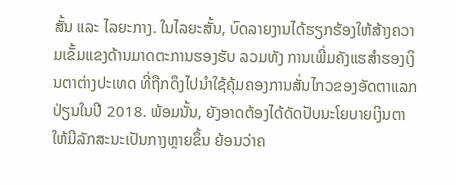ສັ້ນ ແລະ ໄລຍະກາງ. ໃນໄລຍະສັ້ນ, ບົດລາຍງານໄດ້ຮຽກຮ້ອງໃຫ້ສ້າງຄວາມເຂັ້ມແຂງດ້ານມາດຕະການຮອງຮັບ ລວມທັງ ການເພີ່ມຄັງແຮສໍາຮອງເງິນຕາຕ່າງປະເທດ ທີ່ຖືກດຶງໄປນໍາໃຊ້ຄຸ້ມຄອງການສັ່ນໄກວຂອງອັດຕາແລກປ່ຽນໃນປີ 2018. ພ້ອມນັ້ນ, ຍັງອາດຕ້ອງໄດ້ດັດປັບນະໂຍບາຍເງິນຕາ ໃຫ້ມີລັກສະນະເປັນກາງຫຼາຍຂຶ້ນ ຍ້ອນວ່າຄ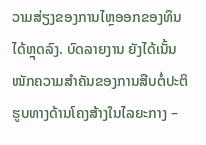ວາມສ່ຽງຂອງການໄຫຼອອກຂອງທຶນໄດ້ຫຼຸດລົງ. ບົດລາຍງານ ຍັງໄດ້ເນັ້ນໜັກຄວາມສໍາຄັນຂອງການສືບຕໍ່ປະຕິຮູບທາງດ້ານໂຄງສ້າງໃນໄລຍະກາງ –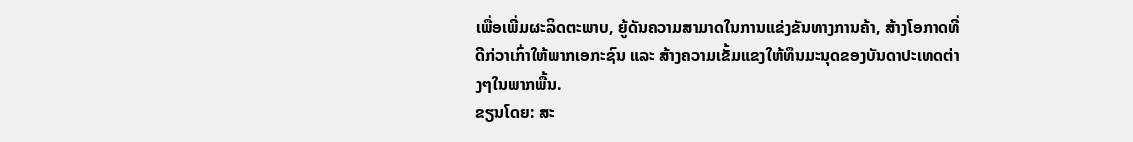ເພື່ອເພີ່ມຜະລິດຕະພາບ, ຍູ້ດັນຄວາມສາມາດໃນການແຂ່ງຂັນທາງການຄ້າ, ສ້າງໂອກາດທີ່ດີກ່ວາເກົ່າໃຫ້ພາກເອກະຊົນ ແລະ ສ້າງຄວາມເຂັ້ມແຂງໃຫ້ທຶນມະນຸດຂອງບັນດາປະເທດຕ່າງໆໃນພາກພື້ນ.
ຂຽນໂດຍ: ສະ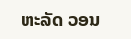ຫະລັດ ວອນ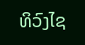ທິວົງໄຊ